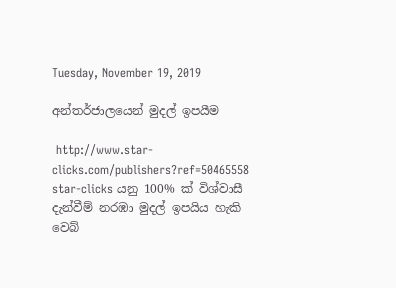Tuesday, November 19, 2019

අන්තර්ජාලයෙන් මුදල් ඉපයීම

 http://www.star-clicks.com/publishers?ref=50465558  star-clicks යනු 100% ක් විශ්වාසී දැන්වීම් නරඹා මුදල් ඉපයිය හැකි වෙබ්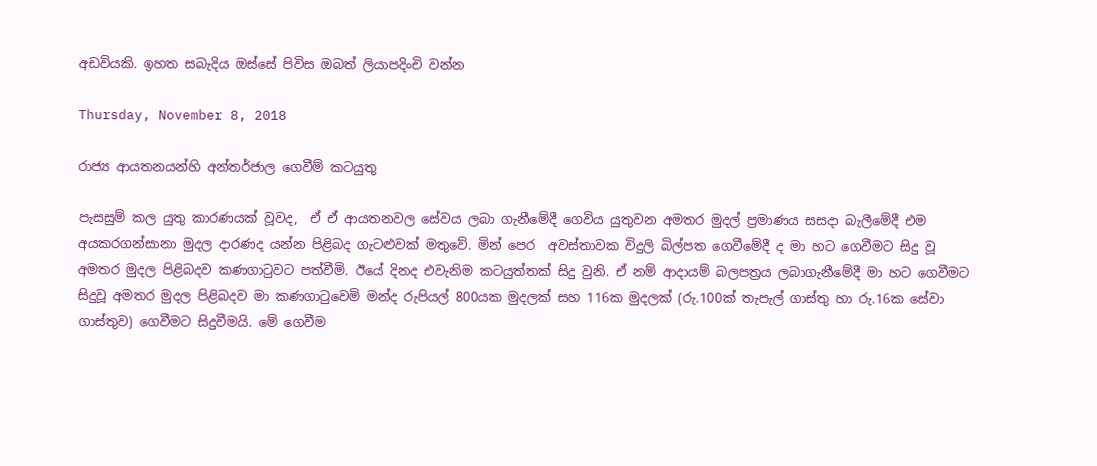අඩවියකි. ඉහත සබැදිය ඔස්සේ පිවිස ඔබත් ලියාපදිංචි වන්න

Thursday, November 8, 2018

රාජ්‍ය ආයතනයන්හි අන්තර්ජාල ගෙවීම් කටයුතු

පැසසුම් කල යුතු කාරණයක් වූවද,  ඒ ඒ ආයතනවල සේවය ලබා ගැනීමේදී ගෙවිය යුතුවන අමතර මුදල් ප්‍රමාණය සසදා බැලීමේදී එම අයකරගන්සානා මුදල දාරණද යන්න පිළිබද ගැටළුවක් මතුවේ. මින් පෙර  අවස්තාවක විදුලි බිල්පත ගෙවීමේදී ද මා හට ගෙවීමට සිදු වූ අමතර මුදල පිළිබදව කණගාටුවට පත්වීමි. ඊයේ දිනද එවැනිම කටයුත්තක් සිදු වුනි. ඒ නම් ආදායම් බලපත්‍රය ලබාගැනීමේදී මා හට ගෙවීමට සිදුවූ අමතර මුදල පිළිබදව මා කණගාටුවෙමි මන්ද රුපියල් 800යක මුදලක් සහ 116ක මුදලක් (රු.100ක් තැපැල් ගාස්තු හා රු.16ක සේවා ගාස්තුව) ගෙවීමට සිදුවීමයි. මේ ගෙවීම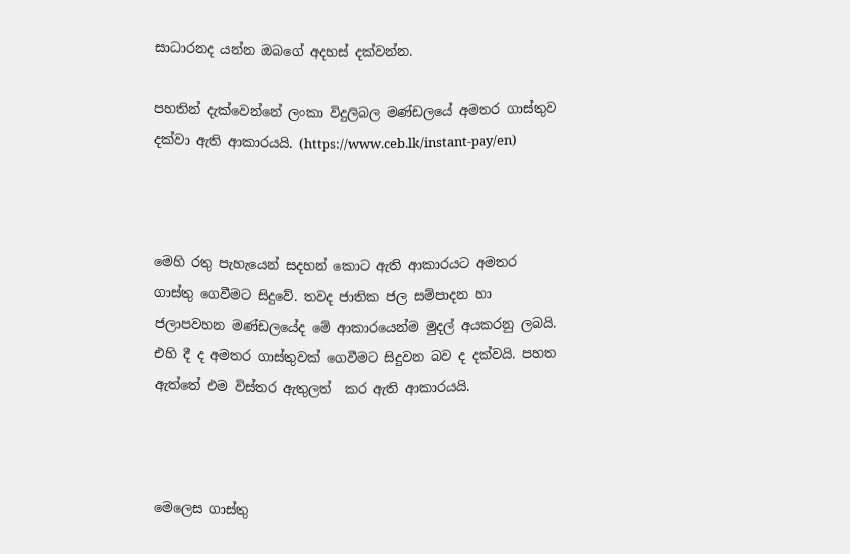සාධාරනද යන්න ඔබගේ අදහස් දක්වන්න.

පහතින් දැක්වෙන්නේ ලංකා විදුලිබල මණ්ඩලයේ අමතර ගාස්තුව දක්වා ඇති ආකාරයයි. (https://www.ceb.lk/instant-pay/en)



මෙහි රතු පැහැයෙන් සදහන් කොට ඇති ආකාරයට අමතර ගාස්තු ගෙවීමට සිදුවේ. තවද ජාතික ජල සම්පාදන හා ජලාපවහන මණ්ඩලයේද මේ ආකාරයෙන්ම මුදල් අයකරනු ලබයි. එහි දී ද අමතර ගාස්තුවක් ගෙවීමට සිදුවන බව ද දක්වයි. පහත ඇත්තේ එම විස්තර ඇතුලත්  කර ඇති ආකාරයයි.



මෙලෙස ගාස්තු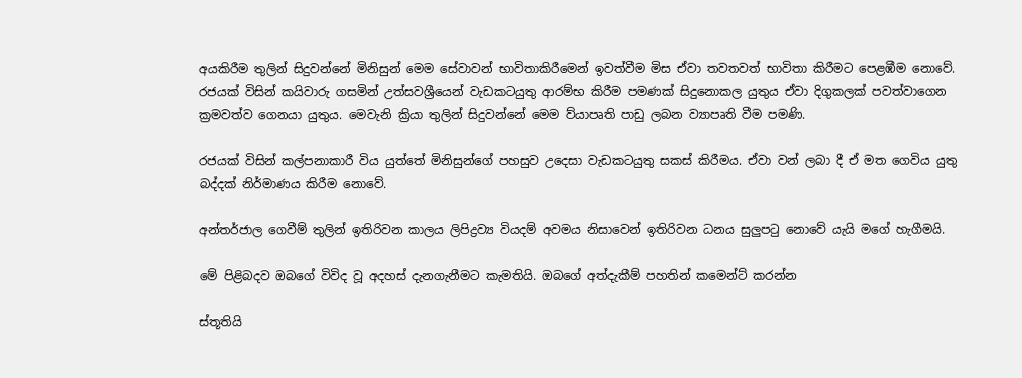අයකිරීම තුලින් සිදුවන්නේ මිනිසුන් මෙම සේවාවන් භාවිතාකිරීමෙන් ඉවත්වීම මිස ඒවා තවතවත් භාවිතා කිරීමට පෙළඹීම නොවේ. රජයක් විසින් කයිවාරු ගසමින් උත්සවශ්‍රීයෙන් වැඩකටයුතු ආරම්භ කිරීම පමණක් සිදුනොකල යුතුය ඒවා දිගුකලක් පවත්වාගෙන ක්‍රමවත්ව ගෙනයා යුතුය. මෙවැනි ක්‍රියා තුලින් සිදුවන්නේ මෙම ව්යාපෘති පාඩු ලබන ව්‍යාපෘති වීම පමණි.

රජයක් විසින් කල්පනාකාරී විය යුත්තේ මිනිසුන්ගේ පහසුව උදෙසා වැඩකටයුතු සකස් කිරීමය. ඒවා වන් ලබා දී ඒ මත ගෙවිය යුතු බද්දක් නිර්මාණය කිරීම නොවේ.

අන්තර්ජාල ගෙවීම් තුලින් ඉතිරිවන කාලය ලිපිද්‍රව්‍ය වියදම් අවමය නිසාවෙන් ඉතිරිවන ධනය සුලුපටු නොවේ යැයි මගේ හැගීමයි.

මේ පිළිබදව ඔබගේ විවිද වූ අදහස් දැනගැනීමට කැමතියි. ඔබගේ අත්දැකීම් පහතින් කමෙන්ට් කරන්න

ස්තූතියි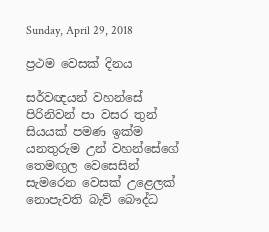Sunday, April 29, 2018

ප්‍රථම වෙසක් දිනය

සර්වඥයන් වහන්සේ පිරිනිවන් පා වසර තුන් සියයක් පමණ ඉක්ම යනතුරුම උන් වහන්සේගේ තෙමඟුල වෙසෙසින් සැමරෙන වෙසක් උළෙලක් නොපැවති බැව් බෞද්ධ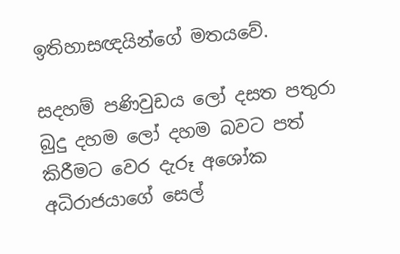ඉතිහාසඥයින්ගේ මතයවේ.

සදහම් පණිවුඩය ලෝ දසත පතුරා බුදු දහම ලෝ දහම බවට පත් කිරීමට වෙර දැරූ අශෝක අධිරාජයාගේ සෙල්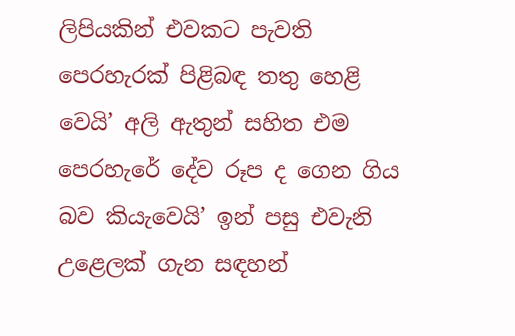ලිපියකින් එවකට පැවති පෙරහැරක් පිළිබඳ තතු හෙළි වෙයි’ අලි ඇතුන් සහිත එම පෙරහැරේ දේව රූප ද ගෙන ගිය බව කියැවෙයි’ ඉන් පසු එවැනි උළෙලක් ගැන සඳහන්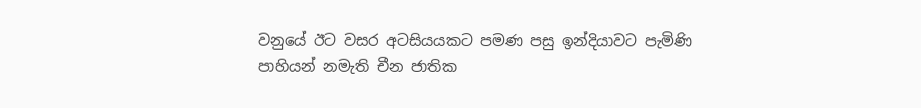වනුයේ ඊට වසර අටසියයකට පමණ පසු ඉන්දියාවට පැමිණි පාහියන් නමැති චීන ජාතික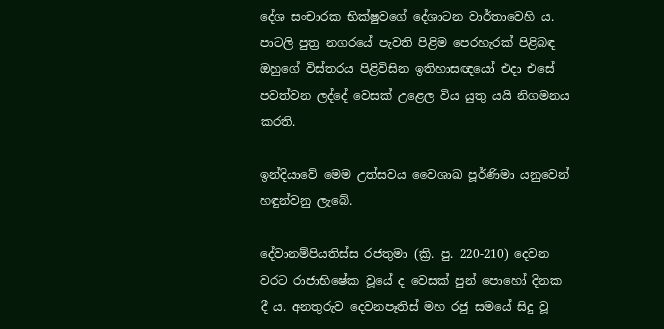දේශ සංචාරක භික්ෂුවගේ දේශාටන වාර්තාවෙහි ය. පාටලි පුත්‍ර නගරයේ පැවති පිළිම පෙරහැරක් පිළිබඳ ඔහුගේ විස්තරය පිළිවිසින ඉතිහාසඥයෝ එදා එසේ පවත්වන ලද්දේ වෙසක් උළෙල විය යුතු යයි නිගමනය කරති.

ඉන්දියාවේ මෙම උත්සවය වෛශාඛ පූර්ණිමා යනුවෙන් හඳුන්වනු ලැබේ.

දේවානම්පියතිස්ස රජතුමා (ක්‍රි. පු. 220-210) දෙවන වරට රාජාභිෂේක වූයේ ද වෙසක් පුන් පොහෝ දිනක දී ය. අනතුරුව දෙවනපෑතිස් මහ රජු සමයේ සිදු වූ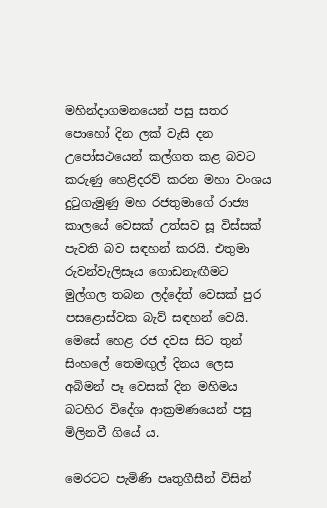මහින්දාගමනයෙන් පසු සතර පොහෝ දින ලක් වැසි දන උපෝසථයෙන් කල්ගත කළ බවට කරුණු හෙළිදරව් කරන මහා වංශය දුටුගැමුණු මහ රජතුමාගේ රාජ්‍ය කාලයේ වෙසක් උත්සව සූ විස්සක් පැවති බව සඳහන් කරයි. එතුමා රුවන්වැලිසෑය ගොඩනැඟීමට මුල්ගල තබන ලද්දේත් වෙසක් පුර පසළොස්වක බැව් සඳහන් වෙයි. මෙසේ හෙළ රජ දවස සිට තුන් සිංහලේ තෙමඟුල් දිනය ලෙස අබිමන් පෑ වෙසක් දින මහිමය බටහිර විදේශ ආක්‍රමණයෙන් පසු මිලිනවී ගියේ ය.

මෙරටට පැමිණි පෘතුගීසීන් විසින්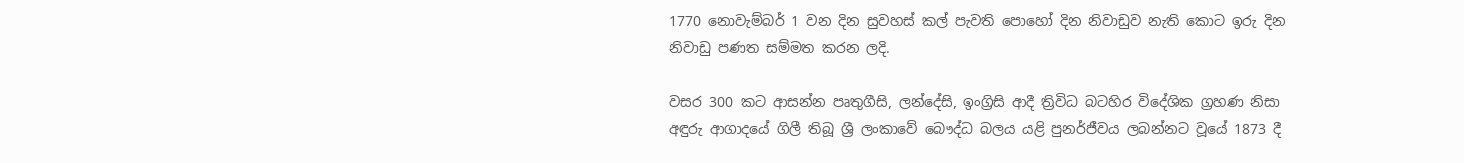1770 නොවැම්බර් 1 වන දින සුවහස් කල් පැවති පොහෝ දින නිවාඩුව නැති කොට ඉරු දින නිවාඩු පණත සම්මත කරන ලදි.

වසර 300 කට ආසන්න පෘතුගීසි, ලන්දේසි, ඉංග්‍රිසි ආදී ත්‍රිවිධ බටහිර විදේශික ග්‍රහණ නිසා අඳුරු ආගාදයේ ගිලී තිබූ ශ්‍රී ලංකාවේ බෞද්ධ බලය යළි පුනර්ජීවය ලබන්නට වූයේ 1873 දී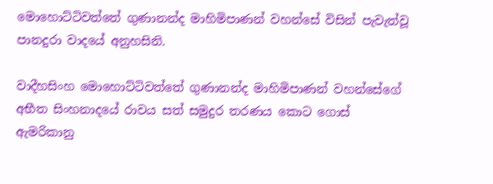මොහොට්ටිවත්තේ ගුණානන්ද මාහිමිපාණන් වහන්සේ විසින් පැවැත්වූ පානදුරා වාදයේ අනුහසිනි.

වාදීහසිංහ මොහොට්ටිවත්තේ ගුණානන්ද මාහිමිපාණන් වහන්සේගේ අභීත සිංහනාදයේ රාවය සත් සමුදුර තරණය කොට ගොස් ඇමරිකානු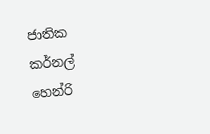ජාතික කර්නල් හෙන්රි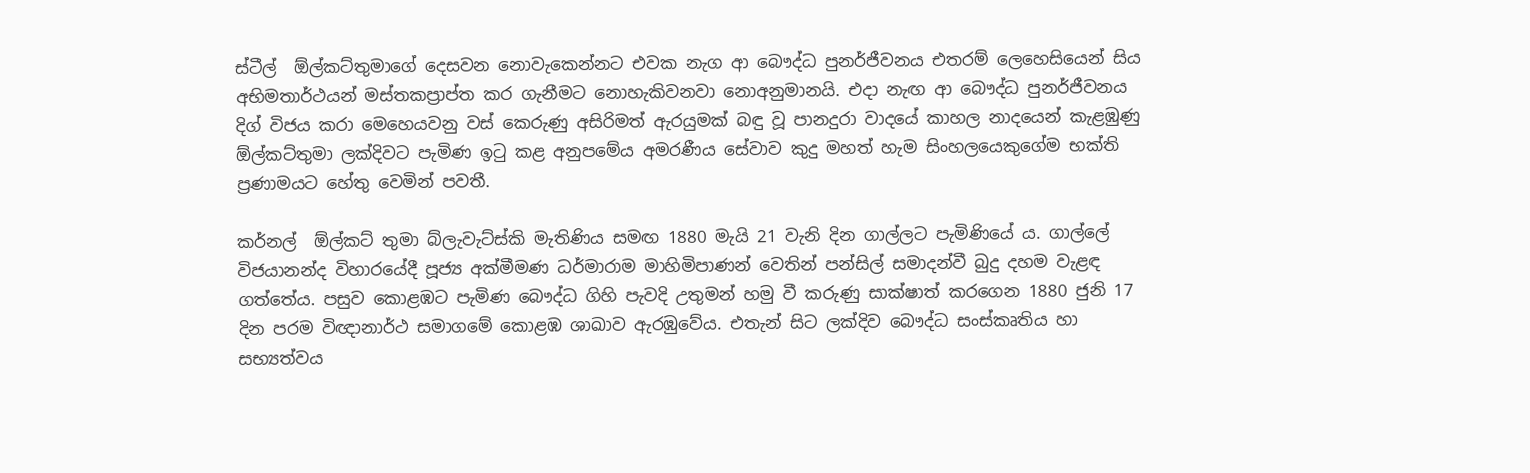ස්ටීල්  ඕල්කට්තුමාගේ දෙසවන නොවැකෙන්නට එවක නැග ආ බෞද්ධ පුනර්ජීවනය එතරම් ලෙහෙසියෙන් සිය අභිමතාර්ථයන් මස්තකප්‍රාප්ත කර ගැනීමට නොහැකිවනවා නොඅනුමානයි. එදා නැඟ ආ බෞද්ධ පුනර්ජීවනය දිග් විජය කරා මෙහෙයවනු වස් කෙරුණු අසිරිමත් ඇරයුමක් බඳු වූ පානදුරා වාදයේ කාහල නාදයෙන් කැළඹුණු  ඕල්කට්තුමා ලක්දිවට පැමිණ ඉටු කළ අනුපමේය අමරණීය සේවාව කුදු මහත් හැම සිංහලයෙකුගේම භක්ති ප්‍රණාමයට හේතු වෙමින් පවතී.

කර්නල්  ඕල්කට් තුමා බ්ලැවැට්ස්කි මැතිණිය සමඟ 1880 මැයි 21 වැනි දින ගාල්ලට පැමිණියේ ය. ගාල්ලේ විජයානන්ද විහාරයේදී පූජ්‍ය අක්මීමණ ධර්මාරාම මාහිමිපාණන් වෙතින් පන්සිල් සමාදන්වී බුදු දහම වැළඳ ගත්තේය. පසුව කොළඹට පැමිණ බෞද්ධ ගිහි පැවදි උතුමන් හමු වී කරුණු සාක්ෂාත් කරගෙන 1880 ජුනි 17 දින පරම විඥානාර්ථ සමාගමේ කොළඹ ශාඛාව ඇරඹුවේය. එතැන් සිට ලක්දිව බෞද්ධ සංස්කෘතිය හා සභ්‍යත්වය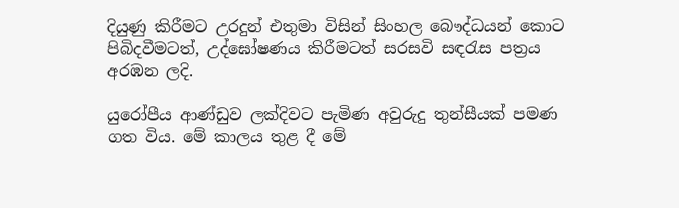දියුණු කිරීමට උරදුන් එතුමා විසින් සිංහල බෞද්ධයන් කොට පිබිදවීමටත්, උද්ඝෝෂණය කිරීමටත් සරසවි සඳරැස පත්‍රය අරඹන ලදි.

යුරෝපීය ආණ්ඩුව ලක්දිවට පැමිණ අවුරුදු තුන්සීයක් පමණ ගත විය. මේ කාලය තුළ දී මේ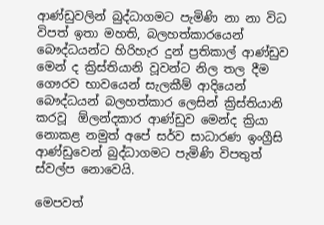ආණ්ඩුවලින් බුද්ධාගමට පැමිණි නා නා විධ විපත් ඉතා මහති, බලහත්කාරයෙන් බෞද්ධයන්ට හිරිහැර දුන් ප්‍රතිකාල් ආණ්ඩුව මෙන් ද ක්‍රිස්තියානි වූවන්ට නිල තල දීම ගෞරව භාවයෙන් සැලකීම් ආදියෙන් බෞද්ධයන් බලහත්කාර ලෙසින් ක්‍රිස්තියානි කරවූ  ඕලන්දකාර ආණ්ඩුව මෙන්ද ක්‍රියා නොකළ නමුත් අපේ සර්ව සාධාරණ ඉංග්‍රීසි ආණ්ඩුවෙන් බුද්ධාගමට පැමිණි විපතුත් ස්වල්ප නොවෙයි.

මෙපවත්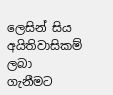ලෙසින් සිය අයිතිවාසිකම් ලබා ගැනීමට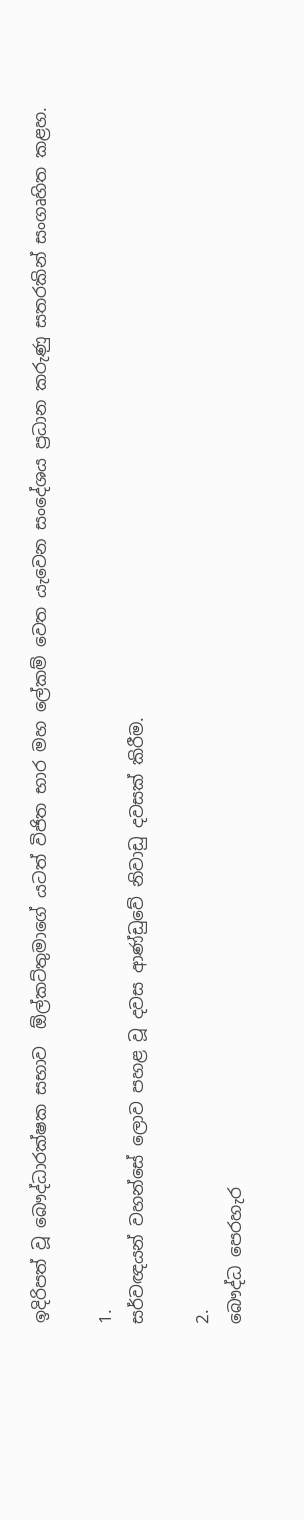ඉදිරිපත් වූ බෞද්ධාරක්ෂක සභාව  ඕල්කට්තුමාගේ යටත් විජිත භාර මහ ලේකම් වෙත යැවෙන සංදේශය ප්‍රධාන කරුණු සතරකින් සංගෘහිත කළහ.

1.
සර්වඥයන් වහන්සේ ලොව පහළ වූ දවස ආණ්ඩුවේ නිවාඩු දවසක් කිරීම.

2.
බෞද්ධ පෙරහැර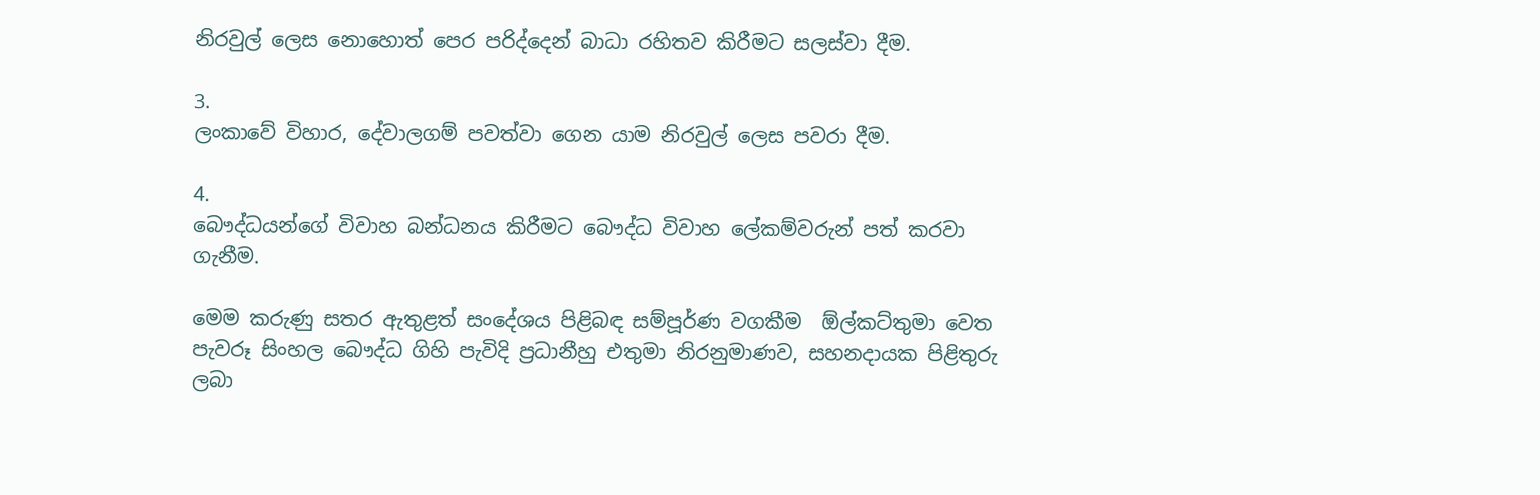නිරවුල් ලෙස නොහොත් පෙර පරිද්දෙන් බාධා රහිතව කිරීමට සලස්වා දීම.

3.
ලංකාවේ විහාර, දේවාලගම් පවත්වා ගෙන යාම නිරවුල් ලෙස පවරා දීම.

4.
බෞද්ධයන්ගේ විවාහ බන්ධනය කිරීමට බෞද්ධ විවාහ ලේකම්වරුන් පත් කරවා ගැනීම.

මෙම කරුණු සතර ඇතුළත් සංදේශය පිළිබඳ සම්පූර්ණ වගකීම  ඕල්කට්තුමා වෙත පැවරූ සිංහල බෞද්ධ ගිහි පැවිදි ප්‍රධානීහු එතුමා නිරනුමාණව, සහනදායක පිළිතුරු ලබා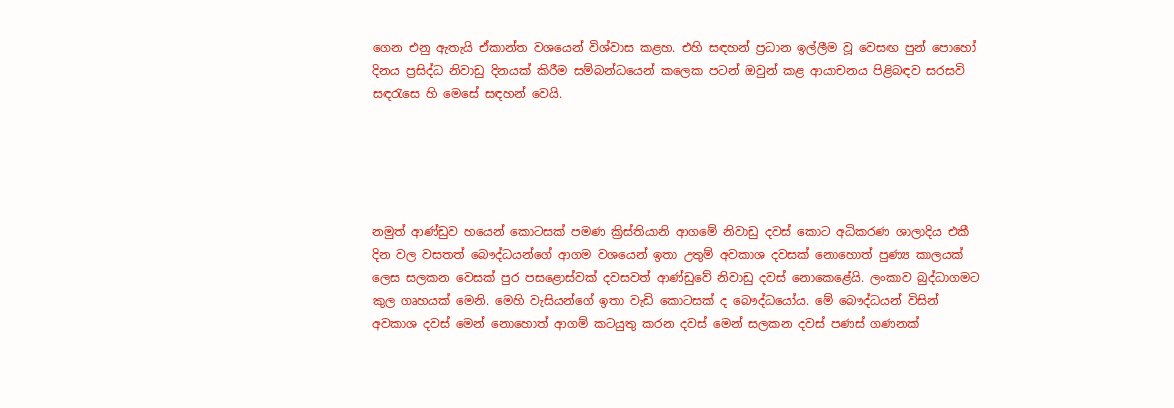ගෙන එනු ඇතැයි ඒකාන්ත වශයෙන් විශ්වාස කළහ. එහි සඳහන් ප්‍රධාන ඉල්ලීම වූ වෙසඟ පුන් පොහෝ දිනය ප්‍රසිද්ධ නිවාඩු දිනයක් කිරීම සම්බන්ධයෙන් කලෙක පටන් ඔවුන් කළ ආයාචනය පිළිබඳව සරසවි සඳරැසෙ හි මෙසේ සඳහන් වෙයි.





නමුත් ආණ්ඩුව හයෙන් කොටසක් පමණ ක්‍රිස්තියානි ආගමේ නිවාඩු දවස් කොට අධිකරණ ශාලාදිය එකී දින වල වසතත් බෞද්ධයන්ගේ ආගම වශයෙන් ඉතා උතුම් අවකාශ දවසක් නොහොත් පුණ්‍ය කාලයක් ලෙස සලකන වෙසක් පුර පසළොස්වක් දවසවත් ආණ්ඩුවේ නිවාඩු දවස් නොකෙළේයි. ලංකාව බුද්ධාගමට කුල ගෘහයක් මෙනි. මෙහි වැසියන්ගේ ඉතා වැඩි කොටසක් ද බෞද්ධයෝය. මේ බෞද්ධයන් විසින් අවකාශ දවස් මෙන් නොහොත් ආගම් කටයුතු කරන දවස් මෙන් සලකන දවස් පණස් ගණනක්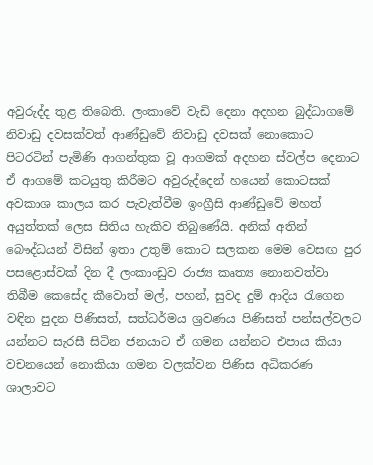අවුරුද්ද තුළ තිබෙති. ලංකාවේ වැඩි දෙනා අදහන බුද්ධාගමේ නිවාඩු දවසක්වත් ආණ්ඩුවේ නිවාඩු දවසක් නොකොට පිටරටින් පැමිණි ආගන්තුක වූ ආගමක් අදහන ස්වල්ප දෙනාට ඒ ආගමේ කටයුතු කිරීමට අවුරුද්දෙන් හයෙන් කොටසක් අවකාශ කාලය කර පැවැත්වීම ඉංග්‍රීසි ආණ්ඩුවේ මහත් අයුත්තක් ලෙස සිතිය හැකිව තිබුණේයි. අනික් අතින් බෞද්ධයන් විසින් ඉතා උතුම් කොට සලකන මෙම වෙසඟ පුර පසළොස්වක් දින දී ලංකාංඩුව රාජ්‍ය කෘත්‍ය නොනවත්වා තිබීම කෙසේද කීවොත් මල්, පහන්, සුවද දුම් ආදිය රැගෙන වඳින පුදන පිණිසත්, සත්ධර්මය ශ්‍රවණය පිණිසත් පන්සල්වලට යන්නට සැරසී සිටින ජනයාට ඒ ගමන යන්නට එපාය කියා වචනයෙන් නොකියා ගමන වලක්වන පිණිස අධිකරණ ශාලාවට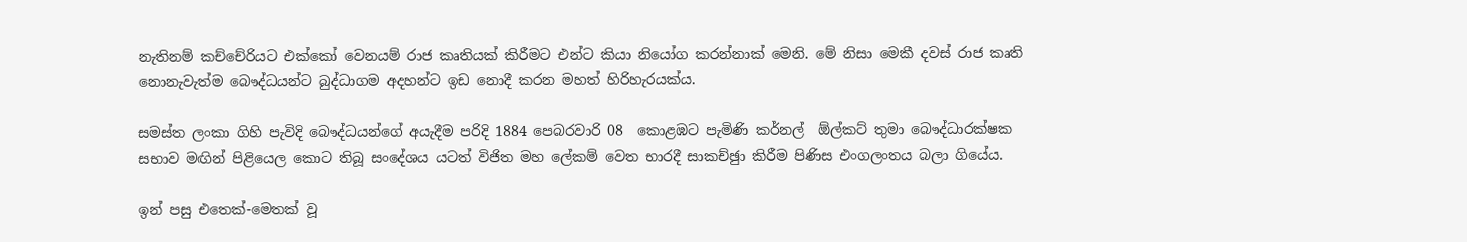නැතිනම් කච්චේරියට එක්කෝ වෙනයම් රාජ කෘතියක් කිරීමට එන්ට කියා නියෝග කරන්නාක් මෙනි. මේ නිසා මෙකී දවස් රාජ කෘති නොනැවැත්ම බෞද්ධයන්ට බුද්ධාගම අදහන්ට ඉඩ නොදී කරන මහත් හිරිහැරයක්ය.

සමස්ත ලංකා ගිහි පැවිදි බෞද්ධයන්ගේ අයැදීම පරිදි 1884 පෙබරවාරි 08  කොළඹට පැමිණි කර්නල්  ඕල්කට් තුමා බෞද්ධාරක්ෂක සභාව මඟින් පිළියෙල කොට තිබූ සංදේශය යටත් විජිත මහ ලේකම් වෙත භාරදී සාකච්ඡුා කිරීම පිණිස එංගලංතය බලා ගියේය.

ඉන් පසු එතෙක්-මෙතක් වූ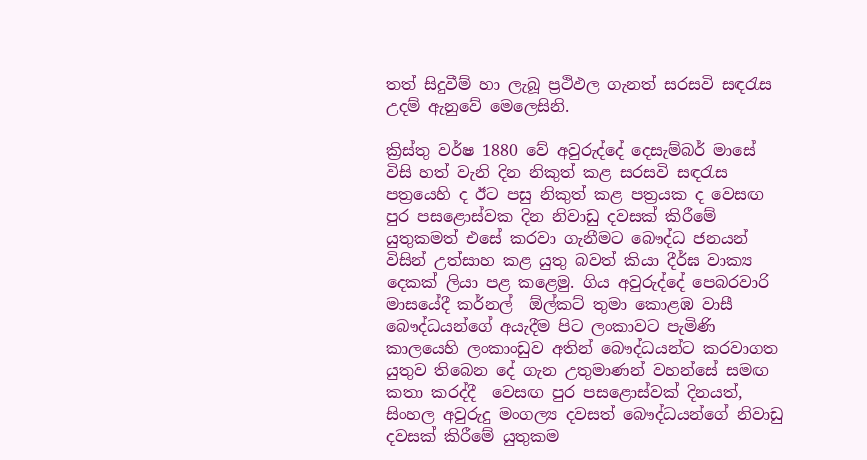තත් සිදුවීම් හා ලැබූ ප්‍රථිඵල ගැනත් සරසවි සඳරැස උදම් ඇනුවේ මෙලෙසිනි.

ක්‍රිස්තු වර්ෂ 1880 වේ අවුරුද්දේ දෙසැම්බර් මාසේ විසි හත් වැනි දින නිකුත් කළ සරසවි සඳරැස පත්‍රයෙහි ද ඊට පසු නිකුත් කළ පත්‍රයක ද වෙසඟ පුර පසළොස්වක දින නිවාඩු දවසක් කිරීමේ යුතුකමත් එසේ කරවා ගැනීමට බෞද්ධ ජනයන් විසින් උත්සාහ කළ යුතු බවත් කියා දීර්ඝ වාක්‍ය දෙකක් ලියා පළ කළෙමු. ගිය අවුරුද්දේ පෙබරවාරි මාසයේදී කර්නල්  ඕල්කට් තුමා කොළඹ වාසී බෞද්ධයන්ගේ අයැදීම පිට ලංකාවට පැමිණි කාලයෙහි ලංකාංඩුව අතින් බෞද්ධයන්ට කරවාගත යුතුව තිබෙන දේ ගැන උතුමාණන් වහන්සේ සමඟ කතා කරද්දී  වෙසඟ පුර පසළොස්වක් දිනයත්, සිංහල අවුරුදු මංගල්‍ය දවසත් බෞද්ධයන්ගේ නිවාඩු දවසක් කිරීමේ යුතුකම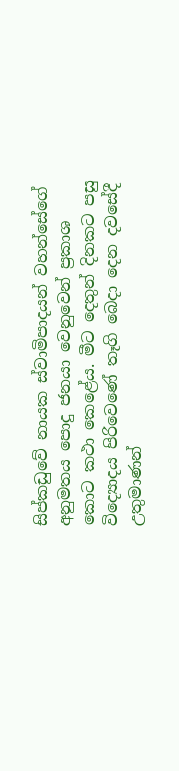සිප්කඩුවේ නායක ස්වාමිපාදයන් වහන්සේගේ අනුමතය පොදු ජනයා වෙනුවෙන් ප්‍රකාශ කොට කථා කෙළේය. මීට දෙතුන් දිනකට පසු විද්‍යොදය පිරිවෙණේ තෑගි බෙදා දෙන දවසේදී උතුමාණන්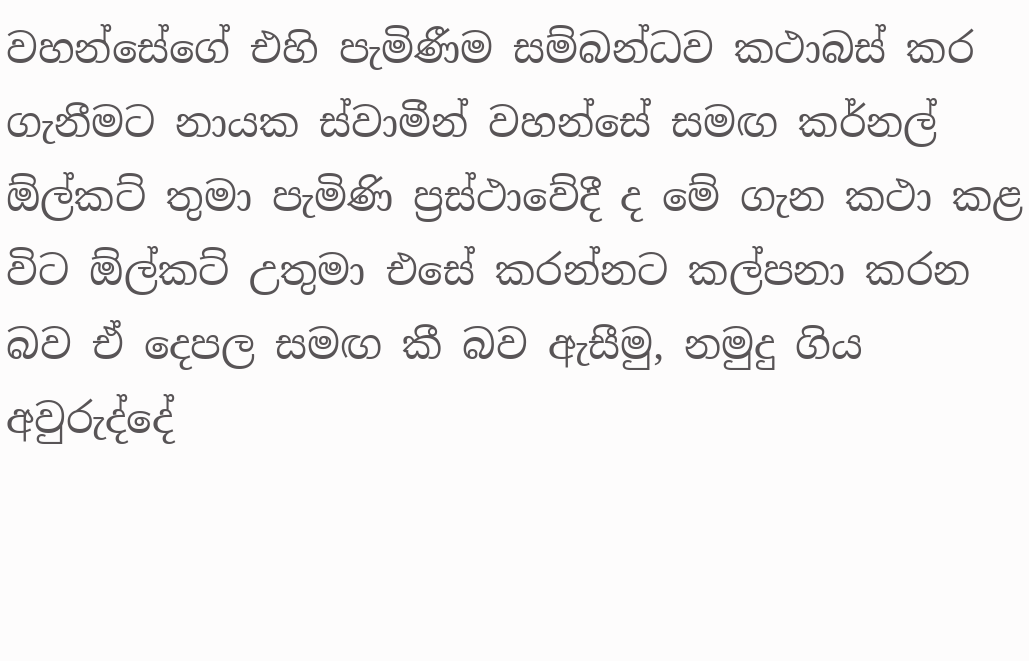වහන්සේගේ එහි පැමිණීම සම්බන්ධව කථාබස් කර ගැනීමට නායක ස්වාමීන් වහන්සේ සමඟ කර්නල්  ඕල්කට් තුමා පැමිණි ප්‍රස්ථාවේදී ද මේ ගැන කථා කළ විට ඕල්කට් උතුමා එසේ කරන්නට කල්පනා කරන බව ඒ දෙපල සමඟ කී බව ඇසීමු, නමුදු ගිය අවුරුද්දේ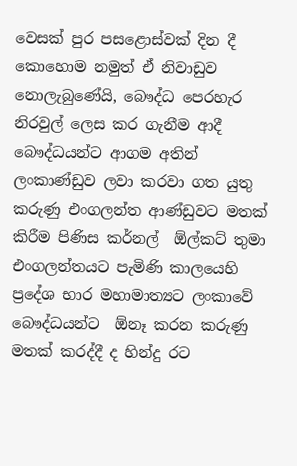වෙසක් පුර පසළොස්වක් දින දී කොහොම නමුත් ඒ නිවාඩුව නොලැබුණේයි, බෞද්ධ පෙරහැර නිරවුල් ලෙස කර ගැනීම ආදී බෞද්ධයන්ට ආගම අතින් ලංකාණ්ඩුව ලවා කරවා ගත යුතු කරුණු එංගලන්ත ආණ්ඩුවට මතක් කිරීම පිණිස කර්නල්  ඕල්කට් තුමා එංගලන්තයට පැමිණි කාලයෙහි ප්‍රදේශ භාර මහාමාත්‍යට ලංකාවේ බෞද්ධයන්ට  ඕනෑ කරන කරුණු මතක් කරද්දී ද හින්දු රට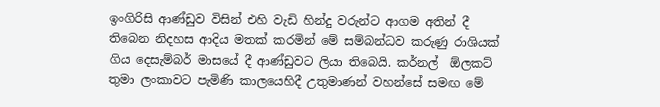ඉංගිරිසි ආණ්ඩුව විසින් එහි වැඩි හින්දු වරුන්ට ආගම අතින් දී තිබෙන නිදහස ආදිය මතක් කරමින් මේ සම්බන්ධව කරුණු රාශියක් ගිය දෙසැම්බර් මාසයේ දී ආණ්ඩුවට ලියා තිබෙයි. කර්නල්  ඕලකට් තුමා ලංකාවට පැමිණි කාලයෙහිදී උතුමාණන් වහන්සේ සමඟ මේ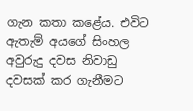ගැන කතා කළේය. එවිට ඇතැම් අයගේ සිංහල අවුරුදු දවස නිවාඩු දවසක් කර ගැනීමට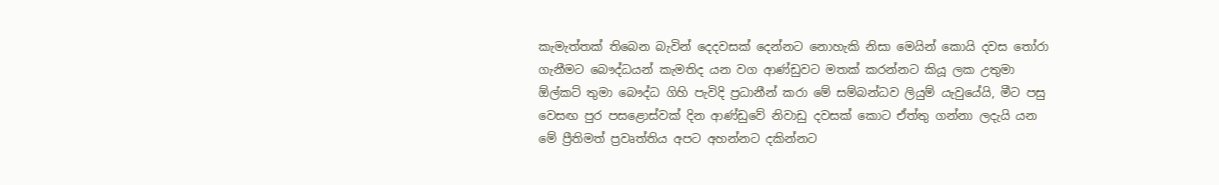කැමැත්තක් තිබෙන බැවින් දෙදවසක් දෙන්නට නොහැකි නිසා මෙයින් කොයි දවස තෝරා ගැනීමට බෞද්ධයන් කැමතිද යන වග ආණ්ඩුවට මතක් කරන්නට කියූ ලක උතුමා  ඕල්කට් තුමා බෞද්ධ ගිහි පැවිදි ප්‍රධානීන් කරා මේ සම්බන්ධව ලියුම් යැවුයේයි, මීට පසු වෙසඟ පුර පසළොස්වක් දින ආණ්ඩුවේ නිවාඩු දවසක් කොට ඒත්තු ගන්නා ලදැයි යන මේ ප්‍රීතිමත් ප්‍රවෘත්තිය අපට අහන්නට දකින්නට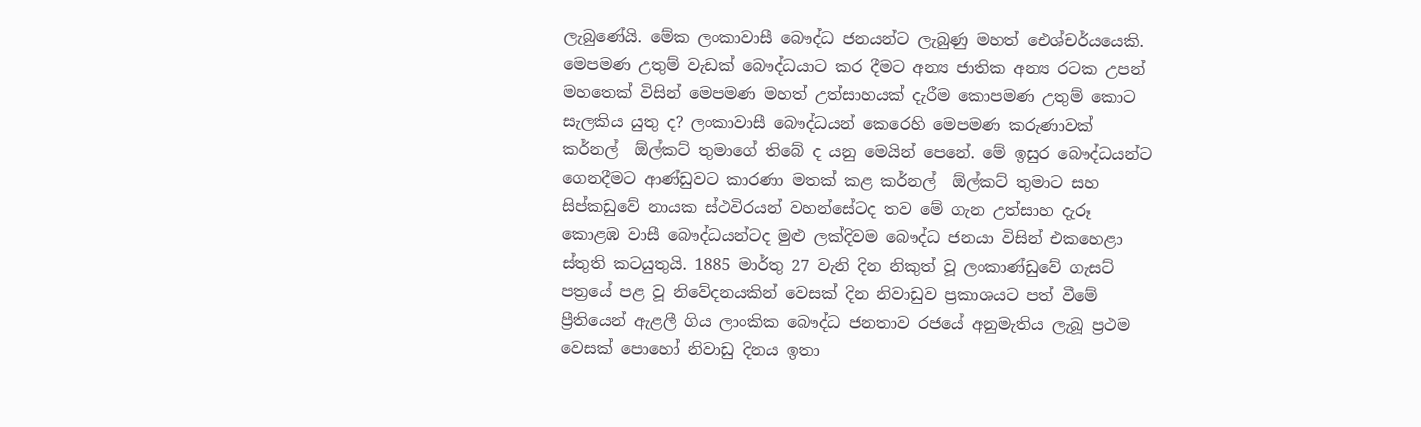ලැබුණේයි. මේක ලංකාවාසී බෞද්ධ ජනයන්ට ලැබුණු මහත් ඓශ්චර්යයෙකි. මෙපමණ උතුම් වැඩක් බෞද්ධයාට කර දීමට අන්‍ය ජාතික අන්‍ය රටක උපන් මහතෙක් විසින් මෙපමණ මහත් උත්සාහයක් දැරීම කොපමණ උතුම් කොට සැලකිය යුතු ද? ලංකාවාසී බෞද්ධයන් කෙරෙහි මෙපමණ කරුණාවක් කර්නල්  ඕල්කට් තුමාගේ තිබේ ද යනු මෙයින් පෙනේ. මේ ඉසුර බෞද්ධයන්ට ගෙනදීමට ආණ්ඩුවට කාරණා මතක් කළ කර්නල්  ඕල්කට් තුමාට සහ සිප්කඩුවේ නායක ස්ථවිරයන් වහන්සේටද තව මේ ගැන උත්සාහ දැරූ කොළඹ වාසී බෞද්ධයන්ටද මුළු ලක්දිවම බෞද්ධ ජනයා විසින් එකහෙළා ස්තුති කටයුතුයි. 1885 මාර්තු 27 වැනි දින නිකුත් වූ ලංකාණ්ඩුවේ ගැසට් පත්‍රයේ පළ වූ නිවේදනයකින් වෙසක් දින නිවාඩුව ප්‍රකාශයට පත් වීමේ ප්‍රීතියෙන් ඇළලී ගිය ලාංකික බෞද්ධ ජනතාව රජයේ අනුමැතිය ලැබූ ප්‍රථම වෙසක් පොහෝ නිවාඩු දිනය ඉතා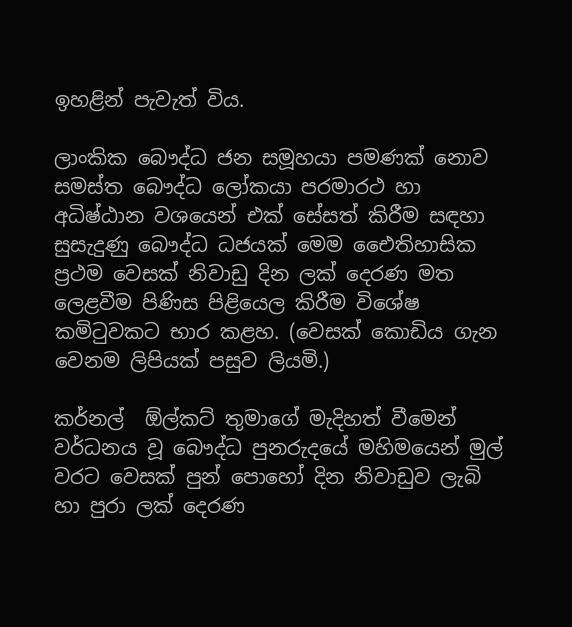ඉහළින් පැවැත් විය.

ලාංකික බෞද්ධ ජන සමූහයා පමණක් නොව සමස්ත බෞද්ධ ලෝකයා පරමාරථ හා අධිෂ්ඨාන වශයෙන් එක් සේසත් කිරීම සඳහා සුසැදුණු බෞද්ධ ධජයක් මෙම ඓෙතිහාසික ප්‍රථම වෙසක් නිවාඩු දින ලක් දෙරණ මත ලෙළවීම පිණිස පිළියෙල කිරීම විශේෂ කමිටුවකට භාර කළහ. (වෙසක් කොඩිය ගැන වෙනම ලිපියක් පසුව ලියමි.)

කර්නල්  ඕල්කට් තුමාගේ මැදිහත් වීමෙන් වර්ධනය වූ බෞද්ධ පුනරුදයේ මහිමයෙන් මුල් වරට වෙසක් පුන් පොහෝ දින නිවාඩුව ලැබි හා පුරා ලක් දෙරණ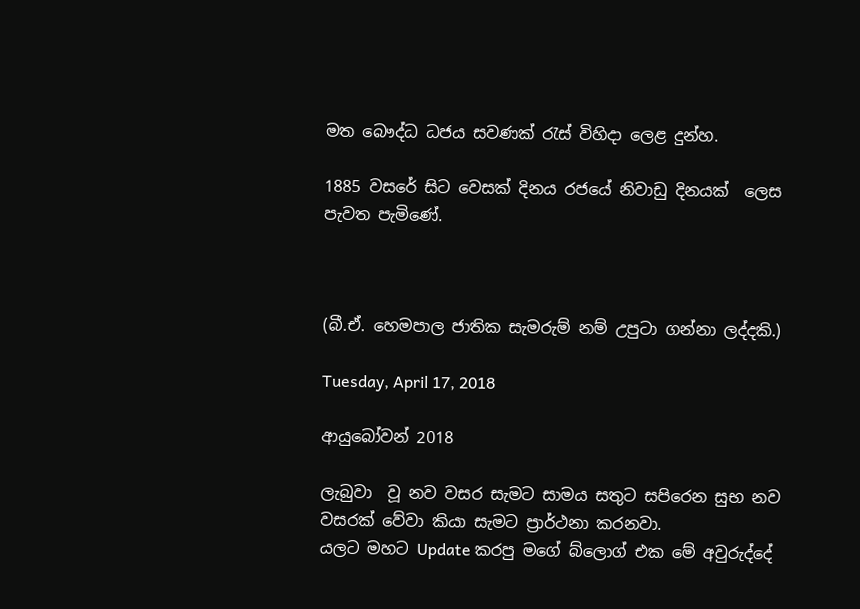මත බෞද්ධ ධජය සවණක් රැස් විහිදා ලෙළ දුන්හ.

1885 වසරේ සිට වෙසක් දිනය රජයේ නිවාඩු දිනයක්  ලෙස පැවත පැමිණේ.



(බී.ඒ. හෙමපාල ජාතික සැමරුම් නම් උපුටා ගන්නා ලද්දකි.)

Tuesday, April 17, 2018

ආයුබෝවන් 2018

ලැබුවා  වූ නව වසර සැමට සාමය සතුට සපිරෙන සුභ නව වසරක් වේවා කියා සැමට ප්‍රාර්ථනා කරනවා.
යලට මහට Update කරපු මගේ බ්ලොග් එක මේ අවුරුද්දේ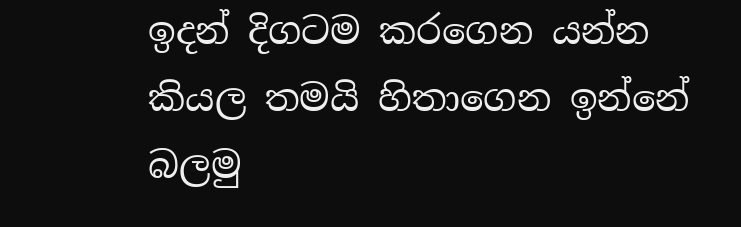ඉදන් දිගටම කරගෙන යන්න කියල තමයි හිතාගෙන ඉන්නේ බලමු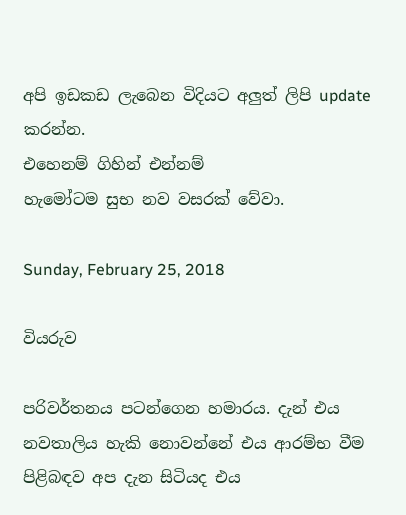අපි ඉඩකඩ ලැබෙන විදියට අලුත් ලිපි update කරන්න.
එහෙනම් ගිහින් එන්නම්
හැමෝටම සුභ නව වසරක් වේවා.

Sunday, February 25, 2018

වියරුව

පරිවර්තනය පටන්ගෙන හමාරය. දැන් එය නවතාලිය හැකි නොවන්නේ එය ආරම්භ වීම පිළිබඳව අප දැන සිටියද එය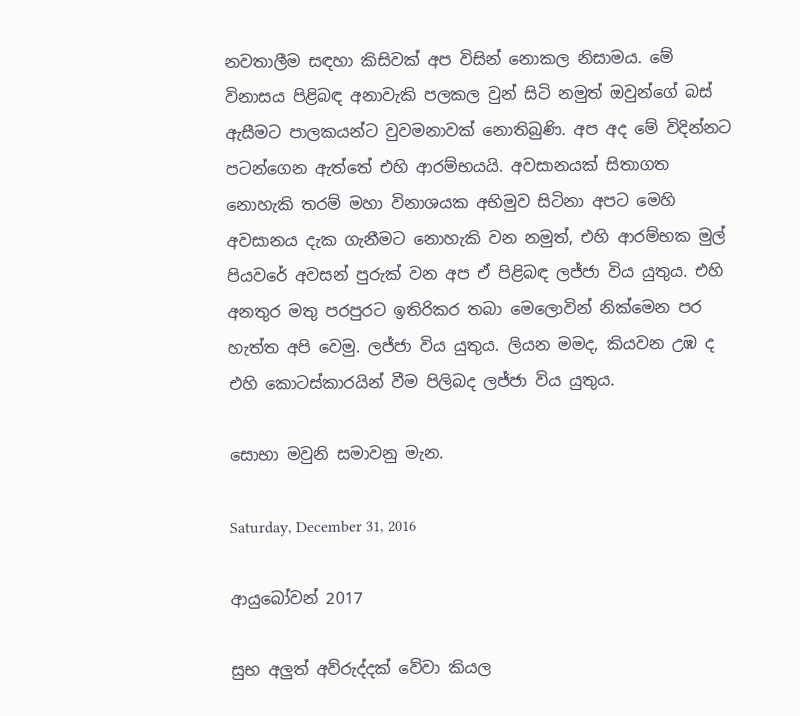නවතාලීම සඳහා කිසිවක් අප විසින් නොකල නිසාමය. මේ විනාසය පිළිබඳ අනාවැකි පලකල වුන් සිටි නමුත් ඔවුන්ගේ බස් ඇසීමට පාලකයන්ට වුවමනාවක් නොතිබුණි. අප අද මේ විදින්නට පටන්ගෙන ඇත්තේ එහි ආරම්භයයි. අවසානයක් සිතාගත නොහැකි තරම් මහා විනාශයක අභිමුව සිටිනා අපට මෙහි අවසානය දැක ගැනීමට නොහැකි වන නමුත්, එහි ආරම්භක මුල් පියවරේ අවසන් පුරුක් වන අප ඒ පිළිබඳ ලජ්ජා විය යුතුය. එහි අනතුර මතු පරපුරට ඉතිරිකර තබා මෙලොවින් නික්මෙන පර හැත්ත අපි වෙමු. ලජ්ජා විය යුතුය. ලියන මමද, කියවන උඹ ද එහි කොටස්කාරයින් වීම පිලිබද ලජ්ජා විය යුතුය.

සොභා මවුනි සමාවනු මැන.

Saturday, December 31, 2016

ආයුබෝවන් 2017

සුභ අලුත් අව්රුද්දක් වේවා කියල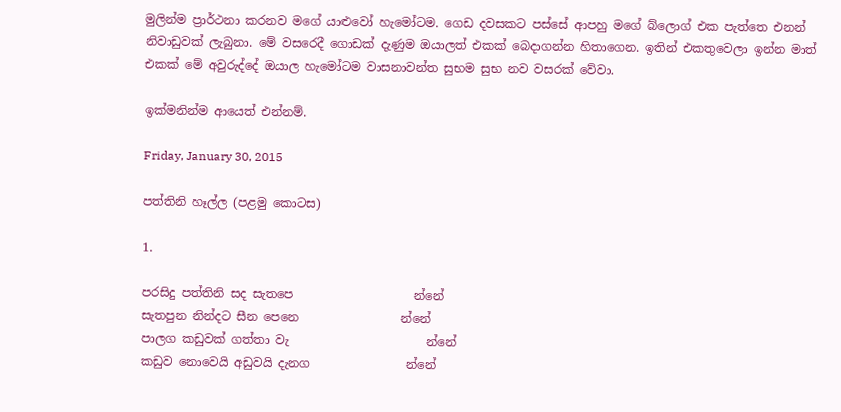මුලින්ම ප්‍රාර්ථනා කරනව මගේ යාළුවෝ හැමෝටම. ගෙඩ දවසකට පස්සේ ආපහු මගේ බ්ලොග් එක පැත්තෙ එනන් නිවාඩුවක් ලැබුනා. මේ වසරෙදී ගොඩක් දැණුම ඔයාලත් එකක් බෙදාගන්න හිතාගෙන. ඉතින් එකතුවෙලා ඉන්න මාත් එකක් මේ අවුරුද්දේ ඔයාල හැමෝටම වාසනාවන්ත සුභම සුභ නව වසරක් වේවා.

ඉක්මනින්ම ආයෙත් එන්නම්.

Friday, January 30, 2015

පත්තිනි හෑල්ල (පළමු කොටස)

1.

පරසිදු පත්තිනි සද සැතපෙ                    න්නේ
සැතපුන නින්දට සීන පෙනෙ                 න්නේ
පාලග කඩුවක් ගත්තා වැ                       න්නේ
කඩුව නොවෙයි අඩුවයි දැනග                න්නේ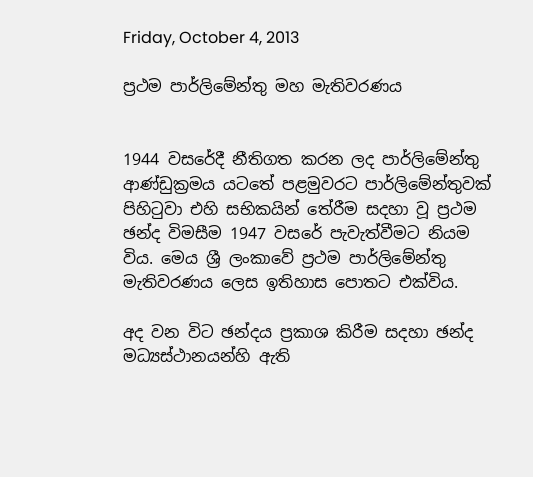Friday, October 4, 2013

ප්‍රථම පාර්ලිමේන්තු මහ මැතිවරණය


1944 වසරේදී නීතිගත කරන ලද පාර්ලිමේන්තු ආණ්ඩුක්‍රමය යටතේ පළමුවරට පාර්ලිමේන්තුවක් පිහිටුවා එහි සභිකයින් තේරීම සදහා වූ ප්‍රථම ඡන්ද විමසීම 1947 වසරේ පැවැත්වීමට නියම විය. මෙය ශ්‍රී ලංකාවේ ප්‍රථම පාර්ලිමේන්තු මැතිවරණය ලෙස ඉතිහාස පොතට එක්විය.

අද වන විට ඡන්දය ප්‍රකාශ කිරීම සදහා ඡන්ද මධ්‍යස්ථානයන්හි ඇති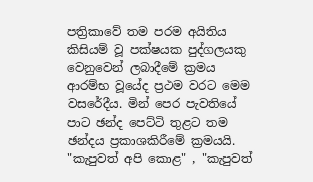පත්‍රිකාවේ තම පරම අයිතිය කිසියම් වූ පක්ෂයක පුද්ගලයකු වෙනුවෙන් ලබාදීමේ ක්‍රමය ආරම්භ වූයේද ප්‍රථම වරට මෙම වසරේදීය. මින් පෙර පැවතියේ පාට ඡන්ද පෙට්ටි තුළට තම ඡන්දය ප්‍රකාශකිරීමේ ක්‍රමයයි. "කැපුවත් අපි කොළ" , "කැපුවත්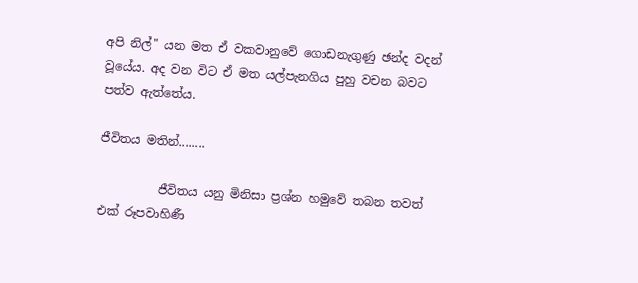අපි නිල්" යන මත ඒ වකවානුවේ ගොඩනැගුණු ඡන්ද වදන් වූයේය. අද වන විට ඒ මත යල්පැනගිය පුහු වචන බවට පත්ව ඇත්තේය.

ජීවිතය මතින්........

          ජීවිතය යනු මිනිසා ප්‍රශ්න හමුවේ තබන තවත් එක් රූපවාහිණී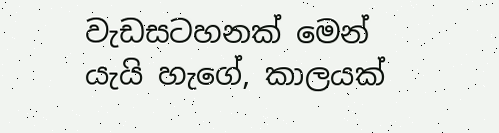වැඩසටහනක් මෙන් යැයි හැගේ, කාලයක්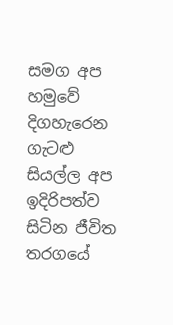සමග අප හමුවේ දිගහැරෙන ගැටළු සියල්ල අප ඉදිරිපත්ව සිටින ජීවිත තරගයේ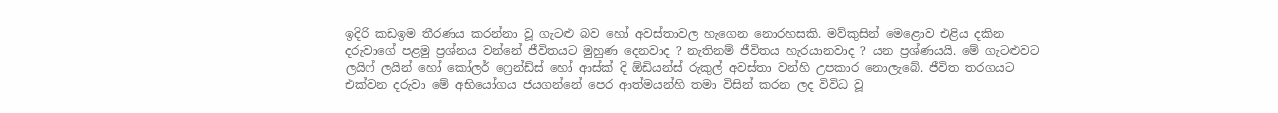ඉදිරි කඩඉම තීරණය කරන්නා වූ ගැටළු බව හෝ අවස්තාවල හැගෙන නොරහසකි. මව්කුසින් මෙළොව එළිය දකින දරුවාගේ පළමු ප්‍රශ්නය වන්නේ ජීවිතයට මුහුණ දෙනවාද ? නැතිනම් ජීවිතය හැරයානවාද ? යන ප්‍රශ්ණයයි. මේ ගැටළුවට ලයිෆ් ලයින් හෝ කෝලර් ෆ්‍රෙන්ඩ්ස් හෝ ආස්ක් දි ඕඩියන්ස් රුකුල් අවස්තා වන්හි උපකාර නොලැබේ. ජීවිත තරගයට එක්වන දරුවා මේ අභියෝගය ජයගන්නේ පෙර ආත්මයන්හි තමා විසින් කරන ලද විවිධ වූ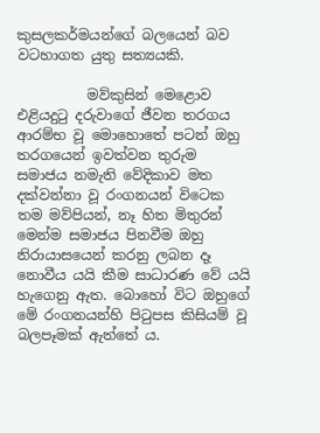කුසලකර්මයන්ගේ බලයෙන් බව වටහාගත යුතු සත්‍යයකි.

          මව්කුසින් මෙළොව එළියදුටු දරුවාගේ ජීවන තරගය ආරම්භ වූ මොහොතේ පටන් ඔහු තරගයෙන් ඉවත්වන තුරුම සමාජය නමැති වේදිකාව මත දක්වන්නා වූ රංගනයන් විටෙක තම මව්පියන්, නෑ හිත මිතුරන් මෙන්ම සමාජය පිනවීම ඔහු නිරායාසයෙන් කරනු ලබන දෑ නොවීය යයි කීම සාධාරණ වේ යයි හැගෙනු ඇත. බොහෝ විට ඔහුගේ මේ රංගනයන්හි පිටුපස කිසියම් වූ බලපෑමක් ඇත්තේ ය.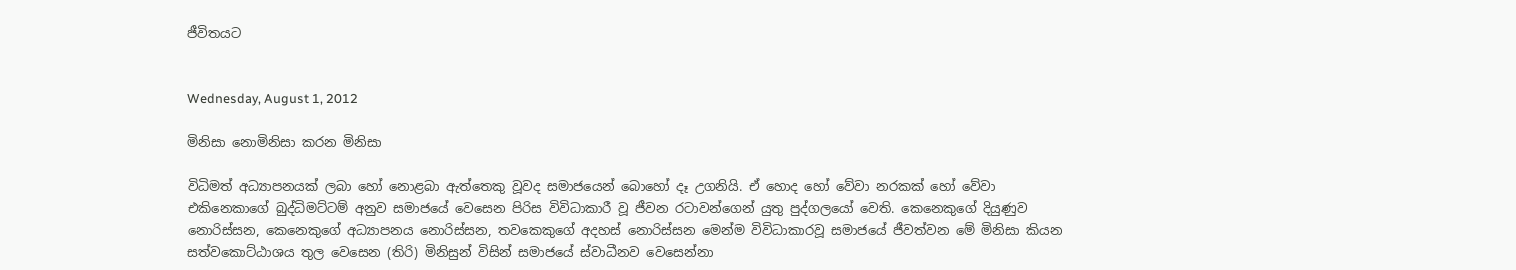ජීවිතයට


Wednesday, August 1, 2012

මිනිසා නොමිනිසා කරන මිනිසා

විධිමත් අධ්‍යාපනයක් ලබා හෝ නොළබා ඇත්තෙකු වූවද සමාජයෙන් බොහෝ දෑ උගනියි. ඒ හොද හෝ වේවා නරකක් හෝ වේවා එකිනෙකාගේ බුද්ධිමට්ටම් අනුව සමාජයේ වෙසෙන පිරිස විවිධාකාරී වූ ජීවන රටාවන්ගෙන් යුතු පුද්ගලයෝ වෙති. කෙනෙකුගේ දියුණුව නොරිස්සන, කෙනෙකුගේ අධ්‍යාපනය නොරිස්සන, තවකෙකුගේ අදහස් නොරිස්සන මෙන්ම විවිධාකාරවූ සමාජයේ ජීවත්වන මේ මිනිසා කියන සත්වකොට්ඨාශය තුල වෙසෙන (තිරි) මිනිසුන් විසින් සමාජයේ ස්වාධීනව වෙසෙන්නා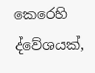කෙරෙහි ද්වේශයක්,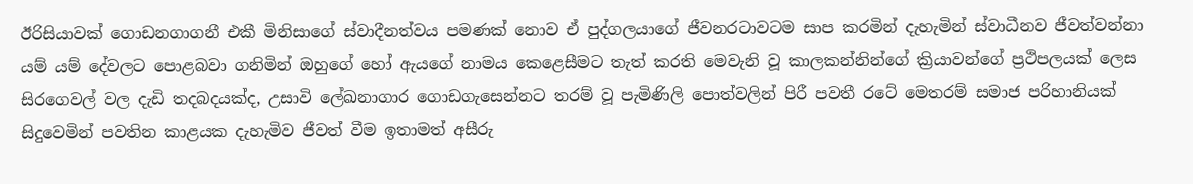ඊරිසියාවක් ගොඩනගාගනී එකී මිනිසාගේ ස්වාදීනත්වය පමණක් නොව ඒ පුද්ගලයාගේ ජීවනරටාවටම සාප කරමින් දැහැමින් ස්වාධීනව ජීවත්වන්නා යම් යම් දේවලට පොළබවා ගනිමින් ඔහුගේ හෝ ඇයගේ නාමය කෙළෙසීමට තැත් කරති මෙවැනි වූ කාලකන්නින්ගේ ක්‍රියාවන්ගේ ප්‍රථිපලයක් ලෙස සිරගෙවල් වල දැඩි තදබදයක්ද, උසාවි ලේඛනාගාර ගොඩගැසෙන්නට තරම් වූ පැමිණිලි පොත්වලින් පිරී පවතී රටේ මෙතරම් සමාජ පරිහානියක් සිදුවෙමින් පවතින කාළයක දැහැමිව ජීවත් වීම ඉතාමත් අසීරු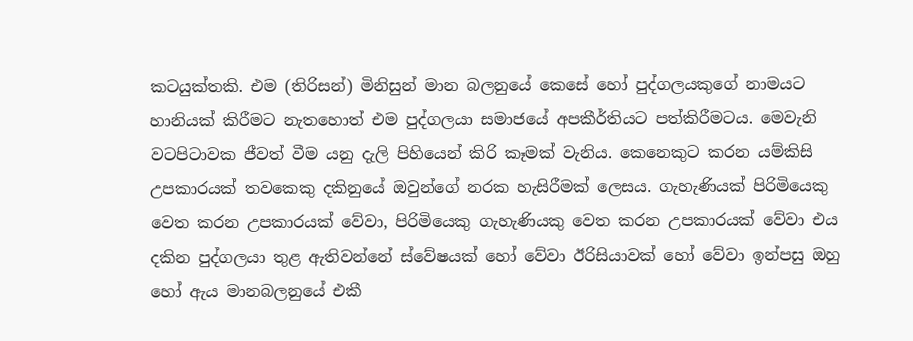කටයුක්තකි. එම (තිරිසන්) මිනිසුන් මාන බලනුයේ කෙසේ හෝ පුද්ගලයකුගේ නාමයට හානියක් කිරීමට නැතහොත් එම පුද්ගලයා සමාජයේ අපකීර්තියට පත්කිරීමටය. මෙවැනි වටපිටාවක ජීවත් වීම යනු දැලි පිහියෙන් කිරි කෑමක් වැනිය. කෙනෙකුට කරන යම්කිසි උපකාරයක් තවකෙකු දකිනුයේ ඔවුන්ගේ නරක හැසිරීමක් ලෙසය. ගැහැණියක් පිරිමියෙකු වෙත කරන උපකාරයක් වේවා, පිරිමියෙකු ගැහැණියකු වෙත කරන උපකාරයක් වේවා එය දකින පුද්ගලයා තුළ ඇතිවන්නේ ස්වේෂයක් හෝ වේවා ඊරිසියාවක් හෝ වේවා ඉන්පසු ඔහු හෝ ඇය මානබලනුයේ එකී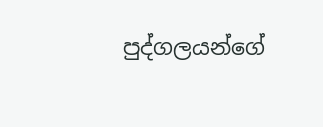පුද්ගලයන්ගේ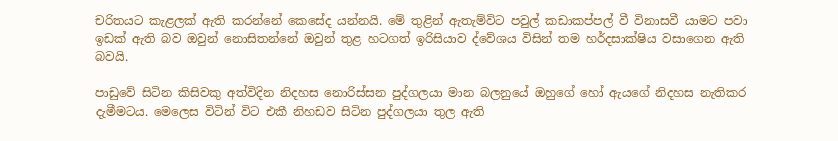චරිතයට කැළලක් ඇති කරන්නේ කෙසේද යන්නයි. මේ තුළින් ඇතැම්විට පවුල් කඩාකප්පල් වී විනාසවී යාමට පවා ඉඩක් ඇති බව ඔවුන් නොසිතන්නේ ඔවුන් තුළ හටගත් ඉරිසියාව ද්වේශය විසින් තම හර්දසාක්ෂිය වසාගෙන ඇති බවයි.

පාඩුවේ සිටින කිසිවකු අත්විදින නිදහස නොරිස්සන පුද්ගලයා මාන බලනුයේ ඔහුගේ හෝ ඇයගේ නිදහස නැතිකර දැමීමටය. මෙලෙස විටින් විට එකී නිහඩව සිටින පුද්ගලයා තුල ඇති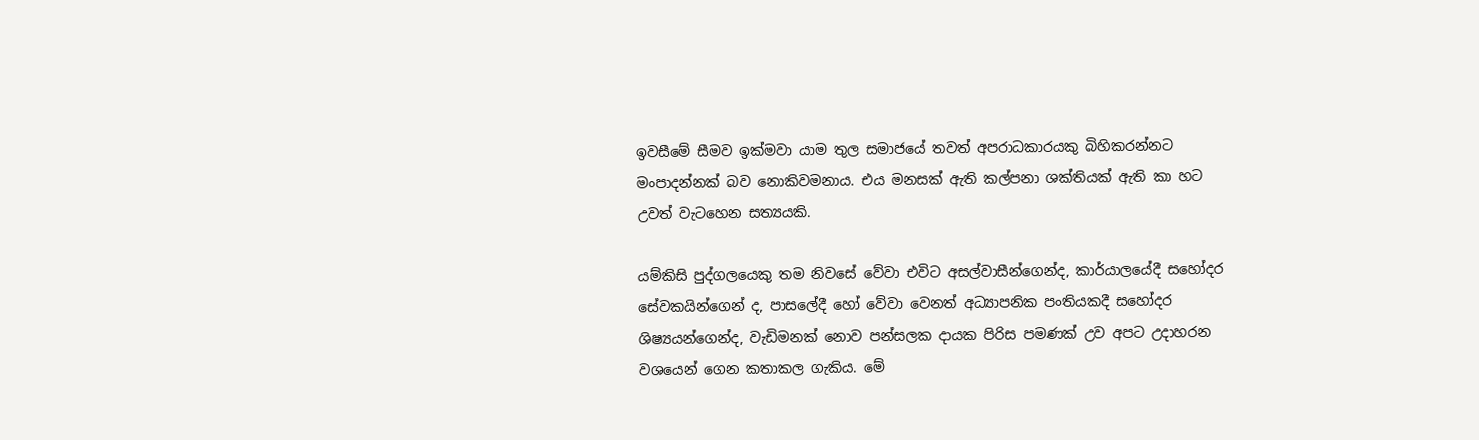ඉවසීමේ සීමව ඉක්මවා යාම තුල සමාජයේ තවත් අපරාධකාරයකු බිහිකරන්නට මංපාදන්නක් බව නොකිවමනාය. එය මනසක් ඇති කල්පනා ශක්තියක් ඇති කා හට උවත් වැටහෙන සත්‍යයකි.

යම්කිසි පුද්ගලයෙකු තම නිවසේ වේවා එවිට අසල්වාසීන්ගෙන්ද, කාර්යාලයේදී සහෝදර සේවකයින්ගෙන් ද, පාසලේදී හෝ වේවා වෙනත් අධ්‍යාපනික පංතියකදී සහෝදර ශිෂ්‍යයන්ගෙන්ද, වැඩිමනක් නොව පන්සලක දායක පිරිස පමණක් උව අපට උදාහරන වශයෙන් ගෙන කතාකල ගැකිය. මේ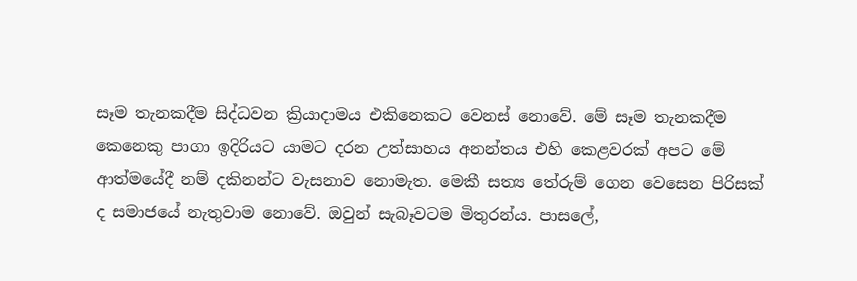සෑම තැනකදීම සිද්ධවන ක්‍රියාදාමය එකිනෙකට වෙනස් ‍නොවේ. මේ සෑම තැනකදීම කෙනෙකු පාගා ඉදිරියට යාමට දරන උත්සාහය අනන්තය එහි කෙළවරක් අපට මේ ආත්මයේදී නම් දකිනන්ට වැසනාව නොමැත. මෙකී සත්‍ය තේරුම් ගෙන වෙසෙන පිරිසක් ද සමාජයේ නැතුවාම නොවේ. ඔවුන් සැබෑවටම මිතුරන්ය. පාසලේ,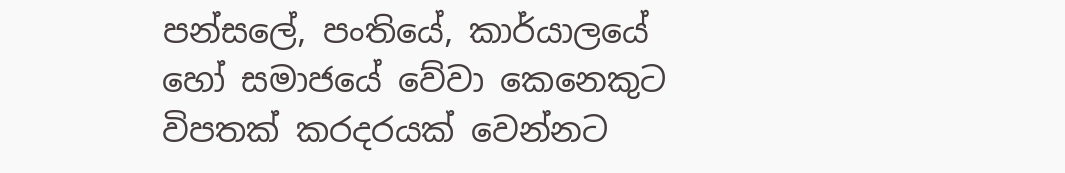පන්සලේ, පංතියේ, කාර්යාලයේ හෝ සමාජයේ වේවා කෙනෙකුට විපතක් කරදරයක් වෙන්නට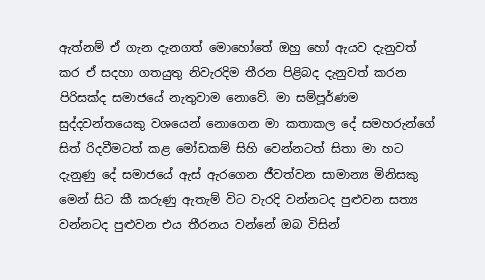ඇත්නම් ඒ ගැන දැනගත් මොහෝතේ ඔහු හෝ ඇයව දැනුවත් කර ඒ සදහා ගතයුතු නිවැරදිම තීරන පිළිබද දැනුවත් කරන පිරිසක්ද සමාජයේ නැතුවාම නොවේ. මා සම්පූර්ණම සුද්දවන්තයෙකු වශයෙන් නොගෙන මා කතාකල දේ සමහරුන්ගේ සිත් රිදවීමටත් කළ මෝඩකම් සිහි වෙන්නටත් සිතා මා හට දැනුණු දේ සමාජයේ ඇස් ඇරගෙන ජීවත්වන සාමාන්‍ය මිනිසකු මෙන් සිට කී කරුණු ඇතැම් විට වැරදි වන්නටද පුළුවන සත්‍ය වන්නටද පුළුවන එය තීරනය වන්නේ ඔබ විසින්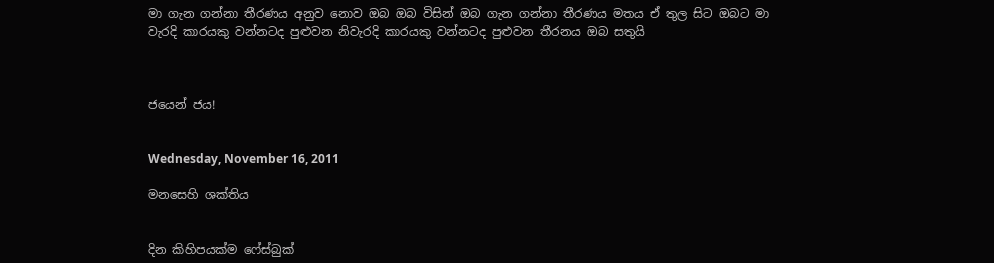මා ගැන ගන්නා තීරණය අනුව නොව ඔබ ඔබ විසින් ඔබ ගැන ගන්නා තීරණය මතය ඒ තුල සිට ඔබට මා වැරදි කාරයකු වන්නටද පුළුවන නිවැරදි කාරයකු වන්නටද පුළුවන තීරනය ඔබ සතුයි



ජයෙන් ජය!


Wednesday, November 16, 2011

මනසෙහි ශක්තිය


දින කිහිපයක්ම ෆේස්බුක්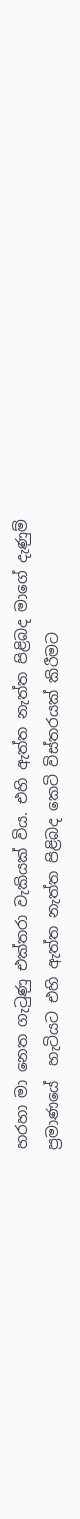හරහා මා නෙත ගැටුණු එක්තරා වැකියක් විය. එහි ඇත්ත නැත්ත පිළිබද මාගේ දැණුම් ප්‍රමාණයේ  හැටියට එහි ඇත්ත නැත්ත පිළිබද කෙටි විස්තරයක් කිරීමට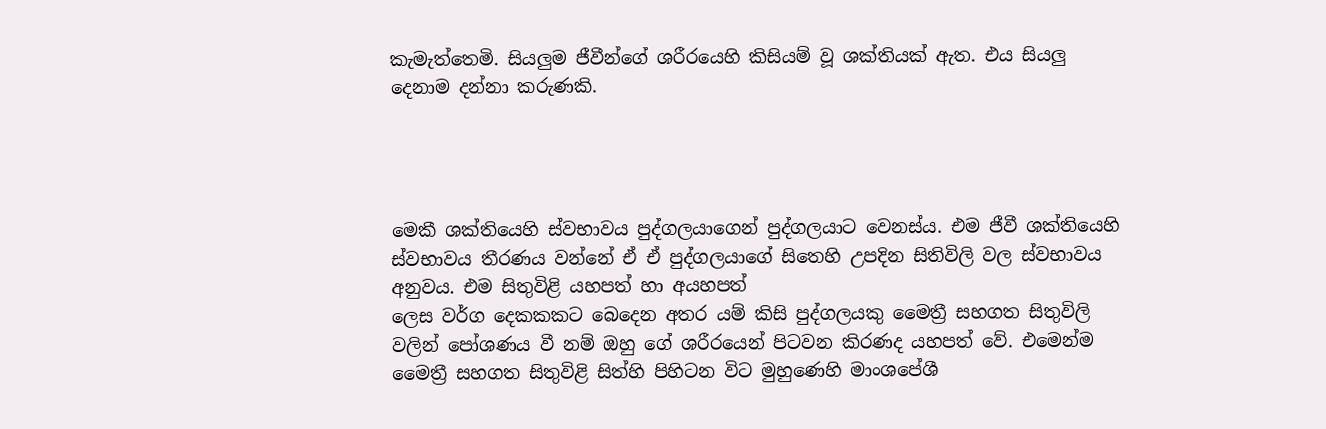කැමැත්තෙමි. සියලුම ජීවීන්ගේ ශරීරයෙහි කිසියම් වූ ශක්තියක් ඇත. එය සියලු දෙනාම දන්නා කරුණකි.




මෙකී ශක්තියෙහි ස්වභාවය පුද්ගලයාගෙන් පුද්ගලයාට වෙනස්ය. එම ජීවී ශක්තියෙහි ස්වභාවය තීරණය වන්නේ ඒ ඒ පුද්ගලයාගේ සිතෙහි උපදින සිතිවිලි වල ස්වභාවය අනුවය. එම සිතුවිළි යහපත් හා අයහපත්
ලෙස වර්ග දෙකකකට බෙදෙන අතර යම් කිසි පුද්ගලයකු මෛත්‍රී සහගත සිතුවිලි වලින් පෝශණය වී නම් ඔහු ගේ ශරීරයෙන් පිටවන කිරණද යහපත් වේ. එමෙන්ම මෛත්‍රී සහගත සිතුවිළි සිත්හි පිහිටන විට මුහුණෙහි මාංශපේශී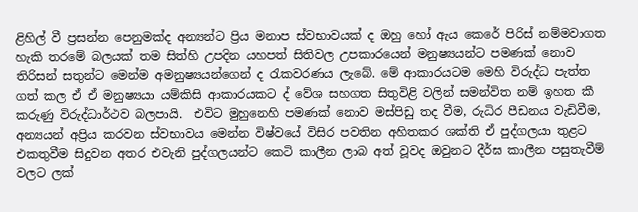ළිහිල් වී ප්‍රසන්න පෙනුමක්ද අන්‍යන්ට ප්‍රිය මනාප ස්වභාවයක් ද ඔහු හෝ ඇය කෙරේ පිරිස් නම්මවාගත හැකි තරමේ බලයක් තම සිත්හි උපදින යහපත් සිතිවල උපකාරයෙන් මනුෂ්‍යයන්ට පමණක් නොව තිරිසන් සතුන්ට මෙන්ම අමනුෂ්‍යයන්ගෙන් ද රැකවරණය ලැබේ. මේ ආකාරයටම මෙහි විරුද්ධ පැත්ත ගත් කල ඒ ඒ මනුෂ්‍යයා යම්කිසි ආකාරයකට ද් වේශ සහගත සිතුවිළි වලින් සමන්විත නම් ඉහත කී කරුණු විරුද්ධාර්ථව බලපායි.  එවිට මුහුනෙහි පමණක් නොව මස්පිඩු තද වීම, රුධිර පීඩනය වැඩිවීම, අන්‍යයන් අප්‍රිය කරවන ස්වභාවය මෙන්න විෂ්වයේ විසිර පවතින අහිතකර ශක්ති ඒ පුද්ගලයා තුළට එකතුවීම සිදුවන අතර එවැනි පුද්ගලයන්ට කෙටි කාලීන ලාබ අත් වූවද ඔවුනට දීර්ඝ කාලීන පසුතැවීම් වලට ලක්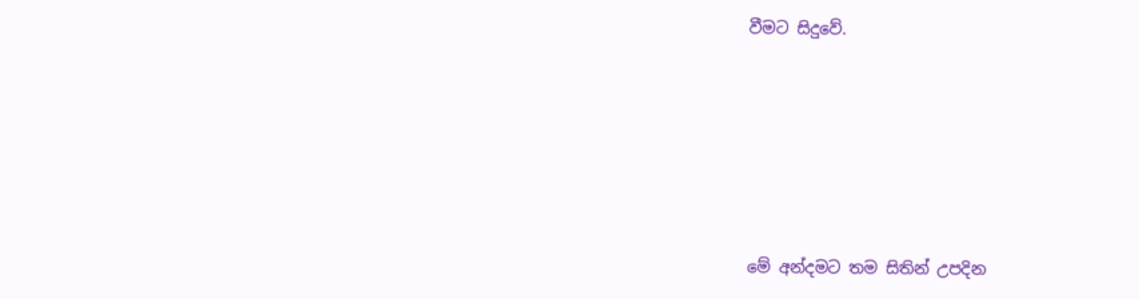වීමට සිදුවේ.






මේ අන්දමට තම සිතින් උපදින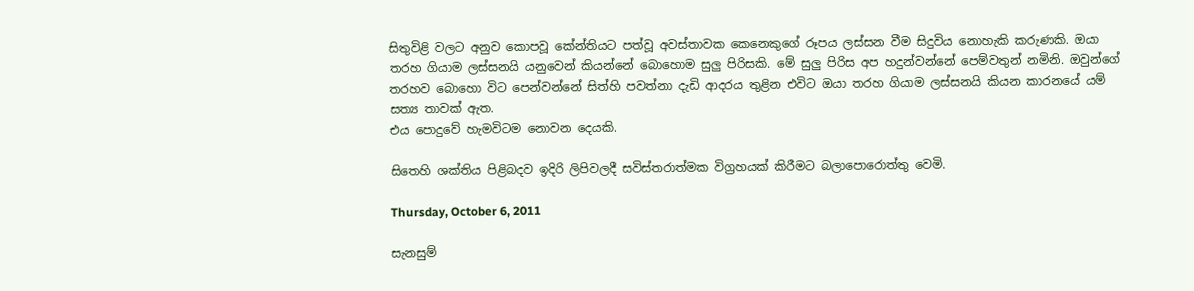සිතුවිළි වලට අනුව කොපවූ කේන්තියට පත්වූ අවස්තාවක කෙනෙකුගේ රූපය ලස්සන වීම සිදුවිය නොහැකි කරුණකි. ඔයා තරහ ගියාම ලස්සනයි යනුවෙන් කියන්නේ බොහොම සුලු පිරිසකි. මේ සුලු පිරිස අප හදුන්වන්නේ පෙම්වතුන් නමිනි. ඔවුන්ගේ තරහව බොහො විට පෙන්වන්නේ සිත්හි පවත්නා දැඩි ආදරය තුළින එවිට ඔයා තරහ ගියාම ලස්සනයි කියන කාරනයේ යම් සත්‍ය තාවක් ඇත.
එය පොදුවේ හැමවිටම නොවන දෙයකි.

සිතෙහි ශක්තිය පිළිබදව ඉදිරි ලිපිවලදී සවිස්තරාත්මක විග්‍රහයක් කිරීමට බලාපොරොත්තු වෙමි.

Thursday, October 6, 2011

සැනසුම්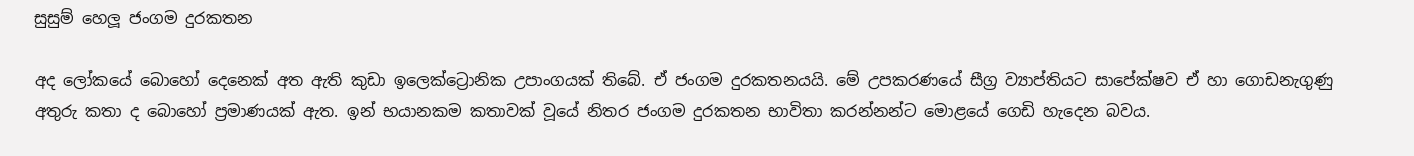සුසුම් හෙලූ ජංගම දුරකතන

අද ලෝකයේ බොහෝ දෙනෙක් අත ඇති කුඩා ඉලෙක්ට්‍රොනික උපාංගයක් තිබේ. ඒ ජංගම දුරකතනයයි. මේ උපකරණයේ සීග්‍ර ව්‍යාප්තියට සාපේක්ෂව ඒ හා ගොඩනැගුණු අතුරු කතා ද බොහෝ ප්‍රමාණයක් ඇත. ඉන් භයානකම කතාවක් වූයේ නිතර ජංගම දුරකතන භාවිතා කරන්නන්ට මොළයේ ගෙඩි හැදෙන බවය.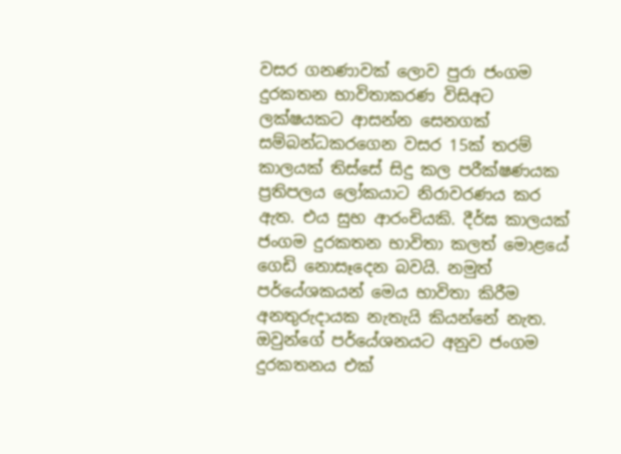වසර ගනණාවක් ලොව පුරා ජංගම දුරකතන භාවිතාකරණ විසිඅට ලක්ෂයකට ආසන්න සෙනගක් සම්බන්ධකරගෙන වසර 15ක් තරම් කාලයක් තිස්සේ සිදු කල පරීක්ෂණයක ප්‍රතිපලය ලෝකයාට නිරාවරණය කර ඇත. එය සුභ ආරංචියකි. දීර්ඝ කාලයක් ජංගම දුරකතන භාවිතා කලත් මොළයේ ගෙඩි නොසෑදෙන බවයි. නමුත් පර්යේශකයන් මෙය භාවිතා කිරීම අනතුරුදායක නැතැයි කියන්නේ නැත. ඔවුන්ගේ පර්යේශනයට අනුව ජංගම දුරකතනය එක්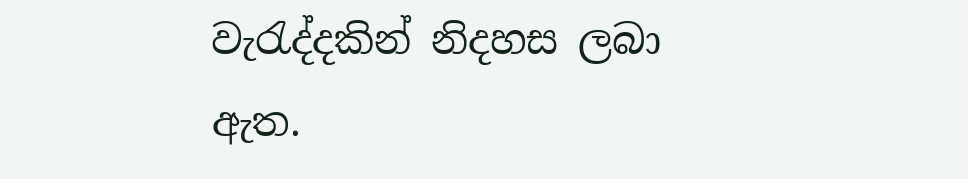වැරැද්දකින් නිදහස ලබා ඇත.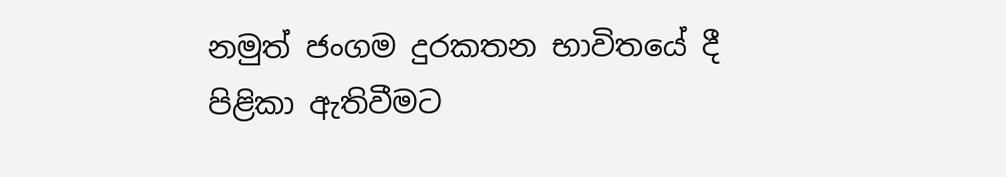නමුත් ජංගම දුරකතන භාවිතයේ දී පිළිකා ඇතිවීමට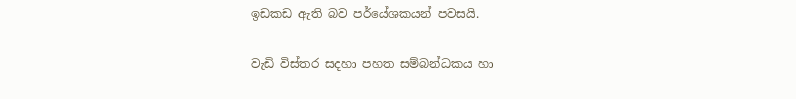ඉඩකඩ ඇති බව පර්යේශකයන් පවසයි.

වැඩි විස්තර සදහා පහත සම්බන්ධකය හා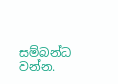සම්බන්ධ වන්න.